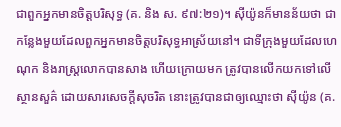ជាពួកអ្នកមានចិត្តបរិសុទ្ធ (គ. និង ស. ៩៧:២១)។ ស៊ីយ៉ូនក៏មានន័យថា ជាកន្លែងមួយដែលពួកអ្នកមានចិត្តបរិសុទ្ធអាស្រ័យនៅ។ ជាទីក្រុងមួយដែលហេណុក និងរាស្ត្រលោកបានសាង ហើយក្រោយមក ត្រូវបានលើកយកទៅលើស្ថានសួគ៌ ដោយសារសេចក្ដីសុចរិត នោះត្រូវបានជាឲ្យឈ្មោះថា ស៊ីយ៉ូន (គ.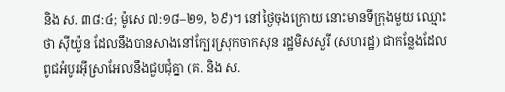និង ស. ៣៨:៤; ម៉ូសេ ៧:១៨–២១, ៦៩)។ នៅថ្ងៃចុងក្រោយ នោះមានទីក្រុងមួយ ឈ្មោះថា ស៊ីយ៉ូន ដែលនឹងបានសាងនៅក្បែរស្រុកចាកសុន រដ្ឋមិសសួរី (សហរដ្ឋ) ជាកន្លែងដែលពូជអំបូរអ៊ីស្រាអែលនឹងជួបជុំគ្នា (គ. និង ស.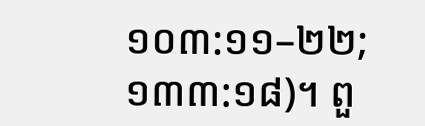១០៣:១១–២២; ១៣៣:១៨)។ ពួ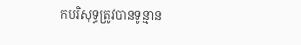កបរិសុទ្ធត្រូវបានទូន្មាន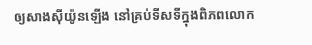ឲ្យសាងស៊ីយ៉ូនឡើង នៅគ្រប់ទីសទីក្នុងពិភពលោក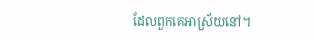ដែលពួកគេអាស្រ័យនៅ។